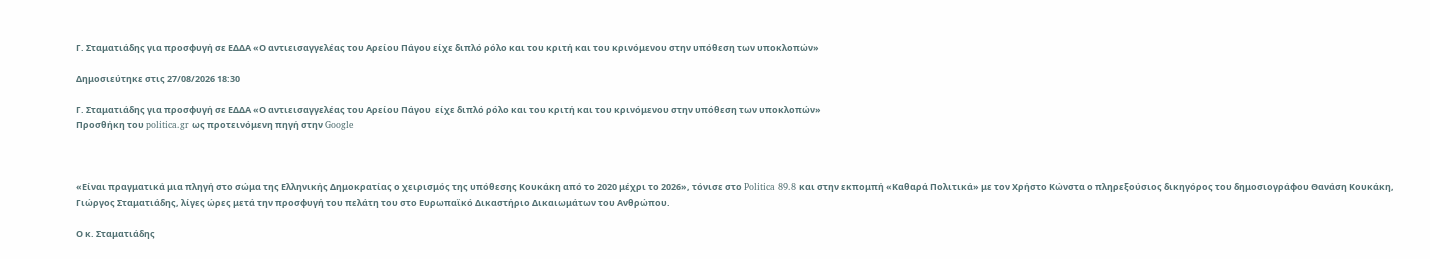Γ. Σταματιάδης για προσφυγή σε ΕΔΔΑ «Ο αντιεισαγγελέας του Αρείου Πάγου είχε διπλό ρόλο και του κριτή και του κρινόμενου στην υπόθεση των υποκλοπών»

Δημοσιεύτηκε στις 27/08/2026 18:30

Γ. Σταματιάδης για προσφυγή σε ΕΔΔΑ «Ο αντιεισαγγελέας του Αρείου Πάγου  είχε διπλό ρόλο και του κριτή και του κρινόμενου στην υπόθεση των υποκλοπών»
Προσθήκη του politica.gr ως προτεινόμενη πηγή στην Google



«Είναι πραγματικά μια πληγή στο σώμα της Ελληνικής Δημοκρατίας ο χειρισμός της υπόθεσης Κουκάκη από το 2020 μέχρι το 2026», τόνισε στο Politica 89.8 και στην εκπομπή «Καθαρά Πολιτικά» με τον Χρήστο Κώνστα ο πληρεξούσιος δικηγόρος του δημοσιογράφου Θανάση Κουκάκη, Γιώργος Σταματιάδης, λίγες ώρες μετά την προσφυγή του πελάτη του στο Ευρωπαϊκό Δικαστήριο Δικαιωμάτων του Ανθρώπου.

Ο κ. Σταματιάδης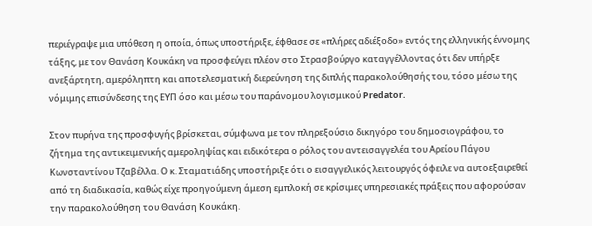περιέγραψε μια υπόθεση η οποία, όπως υποστήριξε, έφθασε σε «πλήρες αδιέξοδο» εντός της ελληνικής έννομης τάξης, με τον Θανάση Κουκάκη να προσφεύγει πλέον στο Στρασβούργο καταγγέλλοντας ότι δεν υπήρξε ανεξάρτητη, αμερόληπτη και αποτελεσματική διερεύνηση της διπλής παρακολούθησής του, τόσο μέσω της νόμιμης επισύνδεσης της ΕΥΠ όσο και μέσω του παράνομου λογισμικού Predator.

Στον πυρήνα της προσφυγής βρίσκεται, σύμφωνα με τον πληρεξούσιο δικηγόρο του δημοσιογράφου, το ζήτημα της αντικειμενικής αμεροληψίας και ειδικότερα ο ρόλος του αντεισαγγελέα του Αρείου Πάγου Κωνσταντίνου Τζαβέλλα. Ο κ. Σταματιάδης υποστήριξε ότι ο εισαγγελικός λειτουργός όφειλε να αυτοεξαιρεθεί από τη διαδικασία, καθώς είχε προηγούμενη άμεση εμπλοκή σε κρίσιμες υπηρεσιακές πράξεις που αφορούσαν την παρακολούθηση του Θανάση Κουκάκη.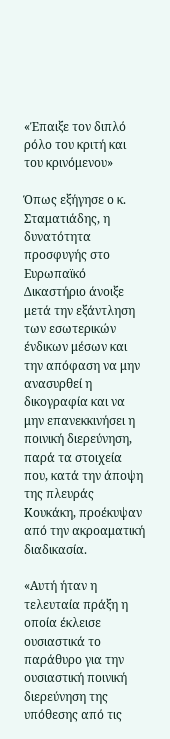«Έπαιξε τον διπλό ρόλο του κριτή και του κρινόμενου»

Όπως εξήγησε ο κ. Σταματιάδης, η δυνατότητα προσφυγής στο Ευρωπαϊκό Δικαστήριο άνοιξε μετά την εξάντληση των εσωτερικών ένδικων μέσων και την απόφαση να μην ανασυρθεί η δικογραφία και να μην επανεκκινήσει η ποινική διερεύνηση, παρά τα στοιχεία που, κατά την άποψη της πλευράς Κουκάκη, προέκυψαν από την ακροαματική διαδικασία.

«Αυτή ήταν η τελευταία πράξη η οποία έκλεισε ουσιαστικά το παράθυρο για την ουσιαστική ποινική διερεύνηση της υπόθεσης από τις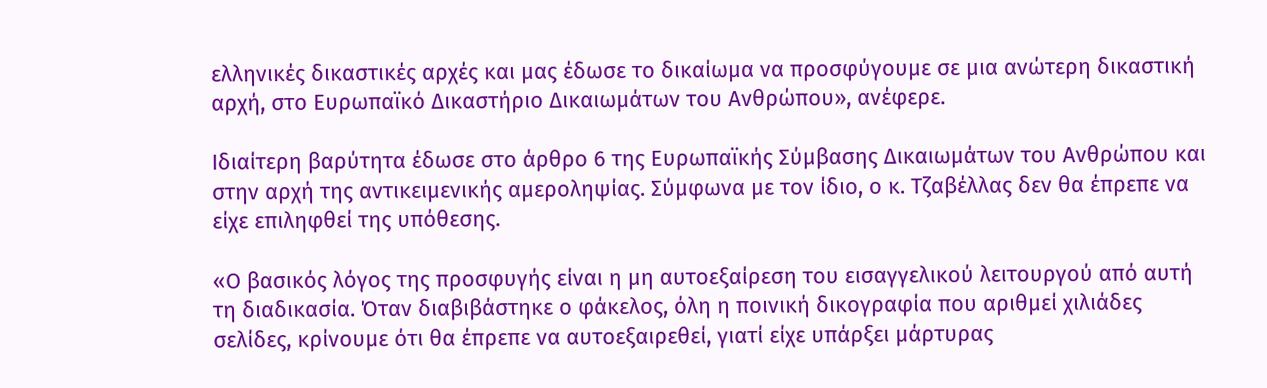ελληνικές δικαστικές αρχές και μας έδωσε το δικαίωμα να προσφύγουμε σε μια ανώτερη δικαστική αρχή, στο Ευρωπαϊκό Δικαστήριο Δικαιωμάτων του Ανθρώπου», ανέφερε.

Ιδιαίτερη βαρύτητα έδωσε στο άρθρο 6 της Ευρωπαϊκής Σύμβασης Δικαιωμάτων του Ανθρώπου και στην αρχή της αντικειμενικής αμεροληψίας. Σύμφωνα με τον ίδιο, ο κ. Τζαβέλλας δεν θα έπρεπε να είχε επιληφθεί της υπόθεσης.

«Ο βασικός λόγος της προσφυγής είναι η μη αυτοεξαίρεση του εισαγγελικού λειτουργού από αυτή τη διαδικασία. Όταν διαβιβάστηκε ο φάκελος, όλη η ποινική δικογραφία που αριθμεί χιλιάδες σελίδες, κρίνουμε ότι θα έπρεπε να αυτοεξαιρεθεί, γιατί είχε υπάρξει μάρτυρας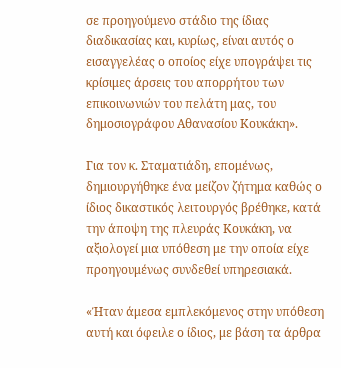σε προηγούμενο στάδιο της ίδιας διαδικασίας και, κυρίως, είναι αυτός ο εισαγγελέας ο οποίος είχε υπογράψει τις κρίσιμες άρσεις του απορρήτου των επικοινωνιών του πελάτη μας, του δημοσιογράφου Αθανασίου Κουκάκη».

Για τον κ. Σταματιάδη, επομένως, δημιουργήθηκε ένα μείζον ζήτημα καθώς ο ίδιος δικαστικός λειτουργός βρέθηκε, κατά την άποψη της πλευράς Κουκάκη, να αξιολογεί μια υπόθεση με την οποία είχε προηγουμένως συνδεθεί υπηρεσιακά.

«Ήταν άμεσα εμπλεκόμενος στην υπόθεση αυτή και όφειλε ο ίδιος, με βάση τα άρθρα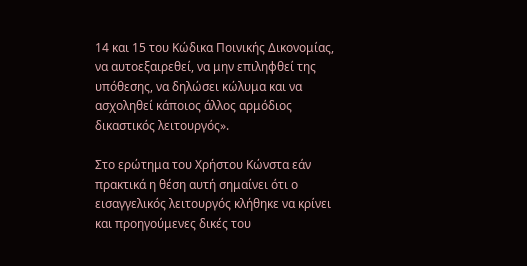14 και 15 του Κώδικα Ποινικής Δικονομίας, να αυτοεξαιρεθεί, να μην επιληφθεί της υπόθεσης, να δηλώσει κώλυμα και να ασχοληθεί κάποιος άλλος αρμόδιος δικαστικός λειτουργός».

Στο ερώτημα του Χρήστου Κώνστα εάν πρακτικά η θέση αυτή σημαίνει ότι ο εισαγγελικός λειτουργός κλήθηκε να κρίνει και προηγούμενες δικές του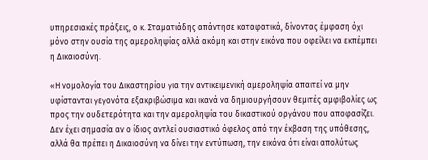υπηρεσιακές πράξεις, ο κ. Σταματιάδης απάντησε καταφατικά, δίνοντας έμφαση όχι μόνο στην ουσία της αμεροληψίας αλλά ακόμη και στην εικόνα που οφείλει να εκπέμπει η Δικαιοσύνη.

«Η νομολογία του Δικαστηρίου για την αντικειμενική αμεροληψία απαιτεί να μην υφίστανται γεγονότα εξακριβώσιμα και ικανά να δημιουργήσουν θεμιτές αμφιβολίες ως προς την ουδετερότητα και την αμεροληψία του δικαστικού οργάνου που αποφασίζει. Δεν έχει σημασία αν ο ίδιος αντλεί ουσιαστικό όφελος από την έκβαση της υπόθεσης, αλλά θα πρέπει η Δικαιοσύνη να δίνει την εντύπωση, την εικόνα ότι είναι απολύτως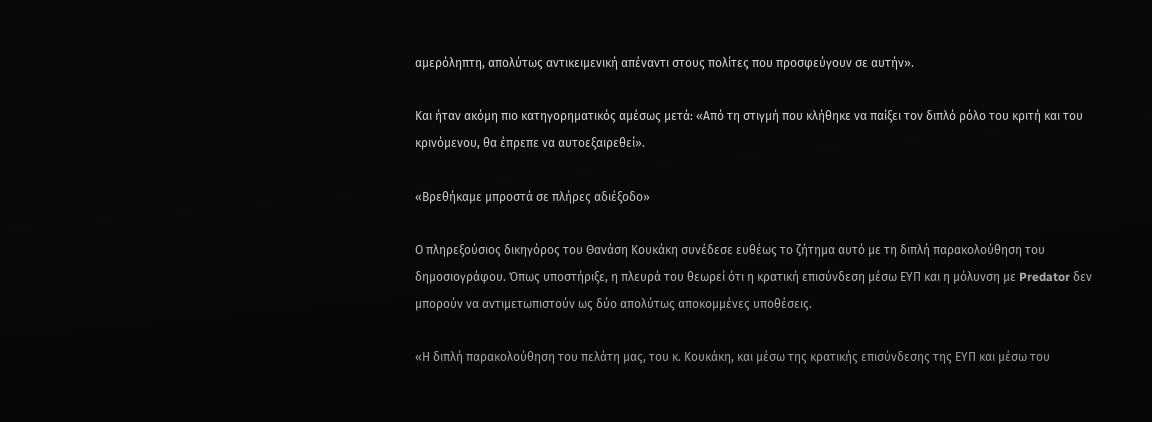αμερόληπτη, απολύτως αντικειμενική απέναντι στους πολίτες που προσφεύγουν σε αυτήν».

Και ήταν ακόμη πιο κατηγορηματικός αμέσως μετά: «Από τη στιγμή που κλήθηκε να παίξει τον διπλό ρόλο του κριτή και του κρινόμενου, θα έπρεπε να αυτοεξαιρεθεί».

«Βρεθήκαμε μπροστά σε πλήρες αδιέξοδο»

Ο πληρεξούσιος δικηγόρος του Θανάση Κουκάκη συνέδεσε ευθέως το ζήτημα αυτό με τη διπλή παρακολούθηση του δημοσιογράφου. Όπως υποστήριξε, η πλευρά του θεωρεί ότι η κρατική επισύνδεση μέσω ΕΥΠ και η μόλυνση με Predator δεν μπορούν να αντιμετωπιστούν ως δύο απολύτως αποκομμένες υποθέσεις.

«Η διπλή παρακολούθηση του πελάτη μας, του κ. Κουκάκη, και μέσω της κρατικής επισύνδεσης της ΕΥΠ και μέσω του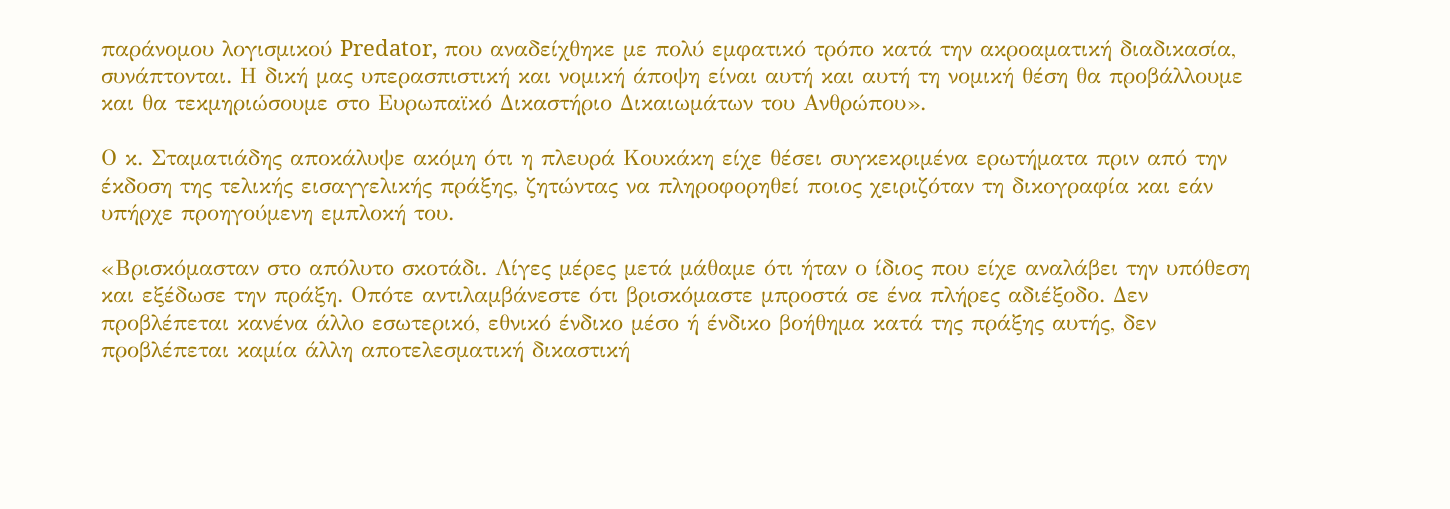παράνομου λογισμικού Predator, που αναδείχθηκε με πολύ εμφατικό τρόπο κατά την ακροαματική διαδικασία, συνάπτονται. Η δική μας υπερασπιστική και νομική άποψη είναι αυτή και αυτή τη νομική θέση θα προβάλλουμε και θα τεκμηριώσουμε στο Ευρωπαϊκό Δικαστήριο Δικαιωμάτων του Ανθρώπου».

Ο κ. Σταματιάδης αποκάλυψε ακόμη ότι η πλευρά Κουκάκη είχε θέσει συγκεκριμένα ερωτήματα πριν από την έκδοση της τελικής εισαγγελικής πράξης, ζητώντας να πληροφορηθεί ποιος χειριζόταν τη δικογραφία και εάν υπήρχε προηγούμενη εμπλοκή του.

«Βρισκόμασταν στο απόλυτο σκοτάδι. Λίγες μέρες μετά μάθαμε ότι ήταν ο ίδιος που είχε αναλάβει την υπόθεση και εξέδωσε την πράξη. Οπότε αντιλαμβάνεστε ότι βρισκόμαστε μπροστά σε ένα πλήρες αδιέξοδο. Δεν προβλέπεται κανένα άλλο εσωτερικό, εθνικό ένδικο μέσο ή ένδικο βοήθημα κατά της πράξης αυτής, δεν προβλέπεται καμία άλλη αποτελεσματική δικαστική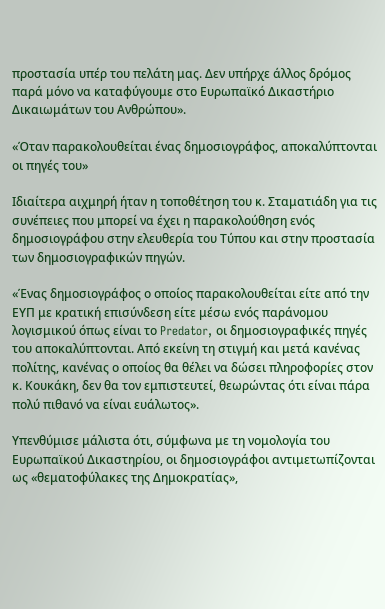προστασία υπέρ του πελάτη μας. Δεν υπήρχε άλλος δρόμος παρά μόνο να καταφύγουμε στο Ευρωπαϊκό Δικαστήριο Δικαιωμάτων του Ανθρώπου».

«Όταν παρακολουθείται ένας δημοσιογράφος, αποκαλύπτονται οι πηγές του»

Ιδιαίτερα αιχμηρή ήταν η τοποθέτηση του κ. Σταματιάδη για τις συνέπειες που μπορεί να έχει η παρακολούθηση ενός δημοσιογράφου στην ελευθερία του Τύπου και στην προστασία των δημοσιογραφικών πηγών.

«Ένας δημοσιογράφος ο οποίος παρακολουθείται είτε από την ΕΥΠ με κρατική επισύνδεση είτε μέσω ενός παράνομου λογισμικού όπως είναι το Predator, οι δημοσιογραφικές πηγές του αποκαλύπτονται. Από εκείνη τη στιγμή και μετά κανένας πολίτης, κανένας ο οποίος θα θέλει να δώσει πληροφορίες στον κ. Κουκάκη, δεν θα τον εμπιστευτεί, θεωρώντας ότι είναι πάρα πολύ πιθανό να είναι ευάλωτος».

Υπενθύμισε μάλιστα ότι, σύμφωνα με τη νομολογία του Ευρωπαϊκού Δικαστηρίου, οι δημοσιογράφοι αντιμετωπίζονται ως «θεματοφύλακες της Δημοκρατίας»,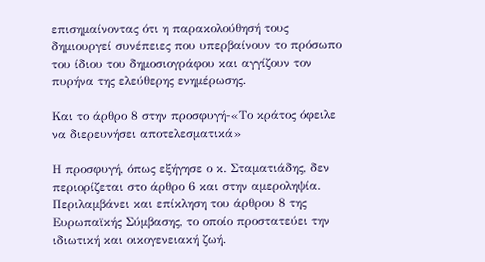επισημαίνοντας ότι η παρακολούθησή τους δημιουργεί συνέπειες που υπερβαίνουν το πρόσωπο του ίδιου του δημοσιογράφου και αγγίζουν τον πυρήνα της ελεύθερης ενημέρωσης.

Και το άρθρο 8 στην προσφυγή-«Το κράτος όφειλε να διερευνήσει αποτελεσματικά»

Η προσφυγή, όπως εξήγησε ο κ. Σταματιάδης, δεν περιορίζεται στο άρθρο 6 και στην αμεροληψία. Περιλαμβάνει και επίκληση του άρθρου 8 της Ευρωπαϊκής Σύμβασης, το οποίο προστατεύει την ιδιωτική και οικογενειακή ζωή.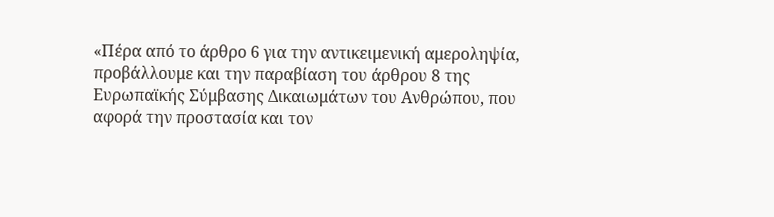«Πέρα από το άρθρο 6 για την αντικειμενική αμεροληψία, προβάλλουμε και την παραβίαση του άρθρου 8 της Ευρωπαϊκής Σύμβασης Δικαιωμάτων του Ανθρώπου, που αφορά την προστασία και τον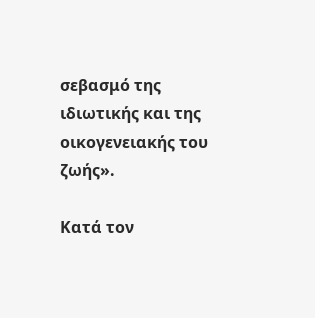σεβασμό της ιδιωτικής και της οικογενειακής του ζωής».

Κατά τον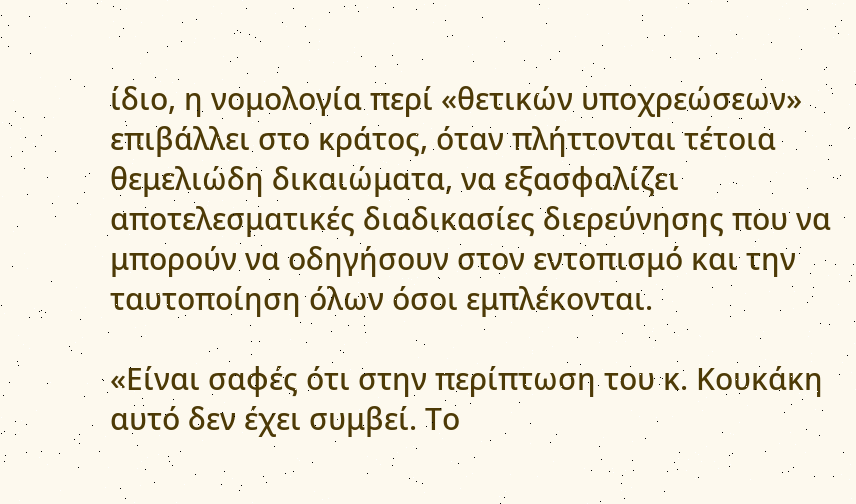ίδιο, η νομολογία περί «θετικών υποχρεώσεων» επιβάλλει στο κράτος, όταν πλήττονται τέτοια θεμελιώδη δικαιώματα, να εξασφαλίζει αποτελεσματικές διαδικασίες διερεύνησης που να μπορούν να οδηγήσουν στον εντοπισμό και την ταυτοποίηση όλων όσοι εμπλέκονται.

«Είναι σαφές ότι στην περίπτωση του κ. Κουκάκη αυτό δεν έχει συμβεί. Το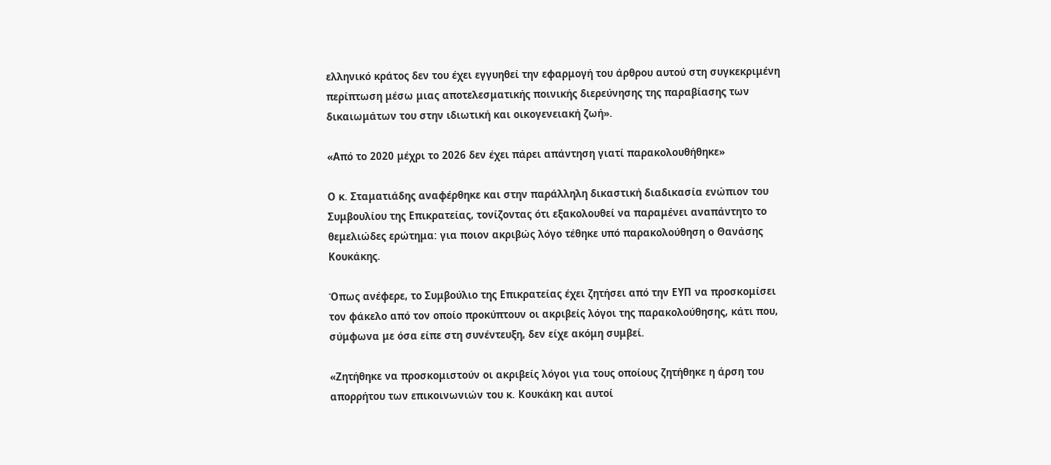ελληνικό κράτος δεν του έχει εγγυηθεί την εφαρμογή του άρθρου αυτού στη συγκεκριμένη περίπτωση μέσω μιας αποτελεσματικής ποινικής διερεύνησης της παραβίασης των δικαιωμάτων του στην ιδιωτική και οικογενειακή ζωή».

«Από το 2020 μέχρι το 2026 δεν έχει πάρει απάντηση γιατί παρακολουθήθηκε»

Ο κ. Σταματιάδης αναφέρθηκε και στην παράλληλη δικαστική διαδικασία ενώπιον του Συμβουλίου της Επικρατείας, τονίζοντας ότι εξακολουθεί να παραμένει αναπάντητο το θεμελιώδες ερώτημα: για ποιον ακριβώς λόγο τέθηκε υπό παρακολούθηση ο Θανάσης Κουκάκης.

Όπως ανέφερε, το Συμβούλιο της Επικρατείας έχει ζητήσει από την ΕΥΠ να προσκομίσει τον φάκελο από τον οποίο προκύπτουν οι ακριβείς λόγοι της παρακολούθησης, κάτι που, σύμφωνα με όσα είπε στη συνέντευξη, δεν είχε ακόμη συμβεί.

«Ζητήθηκε να προσκομιστούν οι ακριβείς λόγοι για τους οποίους ζητήθηκε η άρση του απορρήτου των επικοινωνιών του κ. Κουκάκη και αυτοί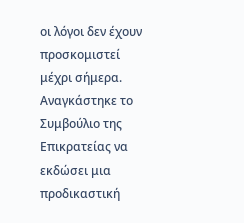οι λόγοι δεν έχουν προσκομιστεί μέχρι σήμερα. Αναγκάστηκε το Συμβούλιο της Επικρατείας να εκδώσει μια προδικαστική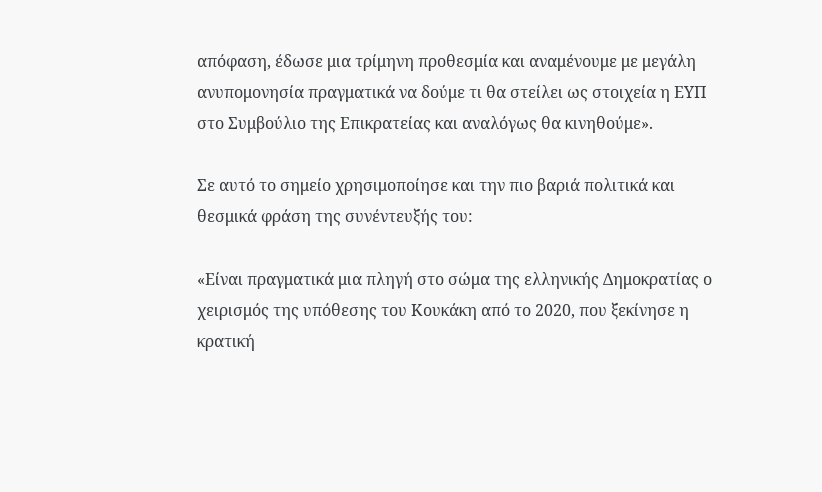απόφαση, έδωσε μια τρίμηνη προθεσμία και αναμένουμε με μεγάλη ανυπομονησία πραγματικά να δούμε τι θα στείλει ως στοιχεία η ΕΥΠ στο Συμβούλιο της Επικρατείας και αναλόγως θα κινηθούμε».

Σε αυτό το σημείο χρησιμοποίησε και την πιο βαριά πολιτικά και θεσμικά φράση της συνέντευξής του:

«Είναι πραγματικά μια πληγή στο σώμα της ελληνικής Δημοκρατίας ο χειρισμός της υπόθεσης του Κουκάκη από το 2020, που ξεκίνησε η κρατική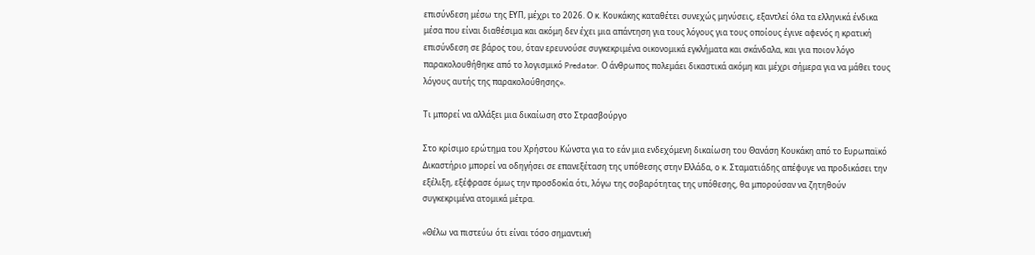επισύνδεση μέσω της ΕΥΠ, μέχρι το 2026. Ο κ. Κουκάκης καταθέτει συνεχώς μηνύσεις, εξαντλεί όλα τα ελληνικά ένδικα μέσα που είναι διαθέσιμα και ακόμη δεν έχει μια απάντηση για τους λόγους για τους οποίους έγινε αφενός η κρατική επισύνδεση σε βάρος του, όταν ερευνούσε συγκεκριμένα οικονομικά εγκλήματα και σκάνδαλα, και για ποιον λόγο παρακολουθήθηκε από το λογισμικό Predator. Ο άνθρωπος πολεμάει δικαστικά ακόμη και μέχρι σήμερα για να μάθει τους λόγους αυτής της παρακολούθησης».

Τι μπορεί να αλλάξει μια δικαίωση στο Στρασβούργο

Στο κρίσιμο ερώτημα του Χρήστου Κώνστα για το εάν μια ενδεχόμενη δικαίωση του Θανάση Κουκάκη από το Ευρωπαϊκό Δικαστήριο μπορεί να οδηγήσει σε επανεξέταση της υπόθεσης στην Ελλάδα, ο κ. Σταματιάδης απέφυγε να προδικάσει την εξέλιξη, εξέφρασε όμως την προσδοκία ότι, λόγω της σοβαρότητας της υπόθεσης, θα μπορούσαν να ζητηθούν συγκεκριμένα ατομικά μέτρα.

«Θέλω να πιστεύω ότι είναι τόσο σημαντική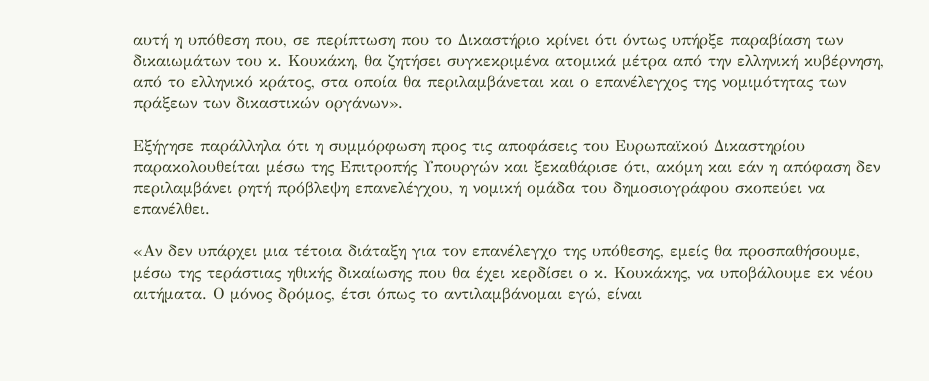αυτή η υπόθεση που, σε περίπτωση που το Δικαστήριο κρίνει ότι όντως υπήρξε παραβίαση των δικαιωμάτων του κ. Κουκάκη, θα ζητήσει συγκεκριμένα ατομικά μέτρα από την ελληνική κυβέρνηση, από το ελληνικό κράτος, στα οποία θα περιλαμβάνεται και ο επανέλεγχος της νομιμότητας των πράξεων των δικαστικών οργάνων».

Εξήγησε παράλληλα ότι η συμμόρφωση προς τις αποφάσεις του Ευρωπαϊκού Δικαστηρίου παρακολουθείται μέσω της Επιτροπής Υπουργών και ξεκαθάρισε ότι, ακόμη και εάν η απόφαση δεν περιλαμβάνει ρητή πρόβλεψη επανελέγχου, η νομική ομάδα του δημοσιογράφου σκοπεύει να επανέλθει.

«Αν δεν υπάρχει μια τέτοια διάταξη για τον επανέλεγχο της υπόθεσης, εμείς θα προσπαθήσουμε, μέσω της τεράστιας ηθικής δικαίωσης που θα έχει κερδίσει ο κ. Κουκάκης, να υποβάλουμε εκ νέου αιτήματα. Ο μόνος δρόμος, έτσι όπως το αντιλαμβάνομαι εγώ, είναι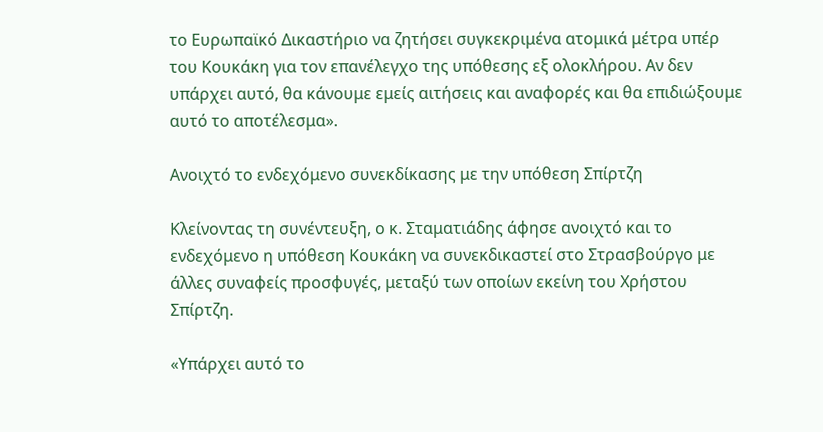το Ευρωπαϊκό Δικαστήριο να ζητήσει συγκεκριμένα ατομικά μέτρα υπέρ του Κουκάκη για τον επανέλεγχο της υπόθεσης εξ ολοκλήρου. Αν δεν υπάρχει αυτό, θα κάνουμε εμείς αιτήσεις και αναφορές και θα επιδιώξουμε αυτό το αποτέλεσμα».

Ανοιχτό το ενδεχόμενο συνεκδίκασης με την υπόθεση Σπίρτζη

Κλείνοντας τη συνέντευξη, ο κ. Σταματιάδης άφησε ανοιχτό και το ενδεχόμενο η υπόθεση Κουκάκη να συνεκδικαστεί στο Στρασβούργο με άλλες συναφείς προσφυγές, μεταξύ των οποίων εκείνη του Χρήστου Σπίρτζη.

«Υπάρχει αυτό το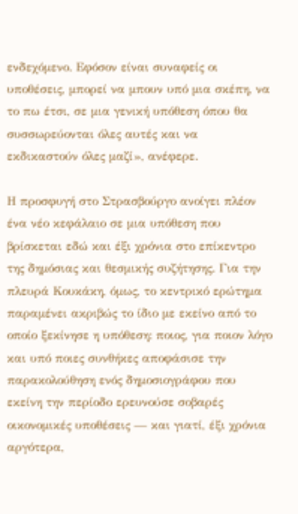ενδεχόμενο. Εφόσον είναι συναφείς οι υποθέσεις, μπορεί να μπουν υπό μια σκέπη, να το πω έτσι, σε μια γενική υπόθεση όπου θα συσσωρεύονται όλες αυτές και να εκδικαστούν όλες μαζί», ανέφερε.

Η προσφυγή στο Στρασβούργο ανοίγει πλέον ένα νέο κεφάλαιο σε μια υπόθεση που βρίσκεται εδώ και έξι χρόνια στο επίκεντρο της δημόσιας και θεσμικής συζήτησης. Για την πλευρά Κουκάκη, όμως, το κεντρικό ερώτημα παραμένει ακριβώς το ίδιο με εκείνο από το οποίο ξεκίνησε η υπόθεση: ποιος, για ποιον λόγο και υπό ποιες συνθήκες αποφάσισε την παρακολούθηση ενός δημοσιογράφου που εκείνη την περίοδο ερευνούσε σοβαρές οικονομικές υποθέσεις — και γιατί, έξι χρόνια αργότερα,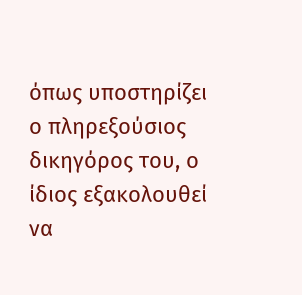όπως υποστηρίζει ο πληρεξούσιος δικηγόρος του, ο ίδιος εξακολουθεί να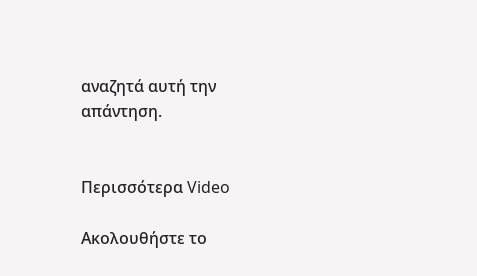αναζητά αυτή την απάντηση.


Περισσότερα Video

Ακολουθήστε το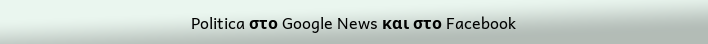Politica στο Google News και στο Facebook